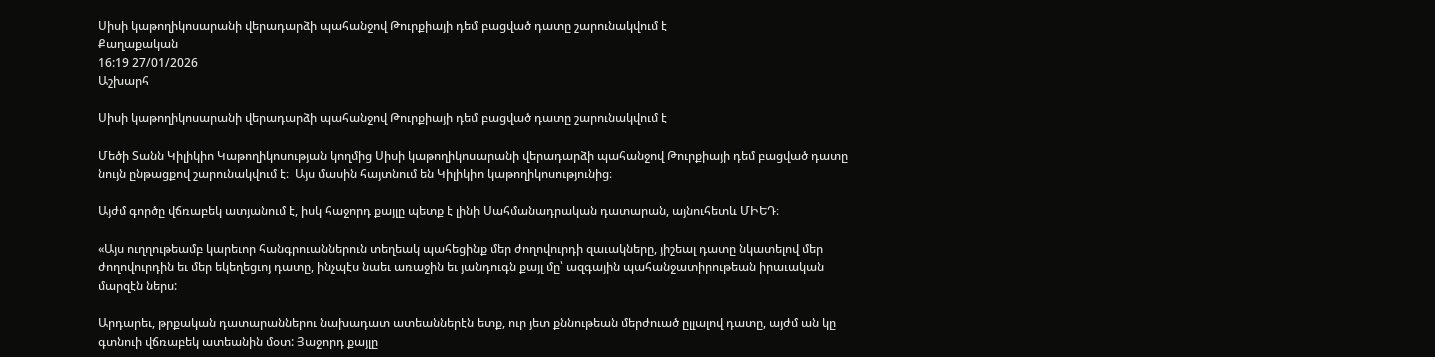Սիսի կաթողիկոսարանի վերադարձի պահանջով Թուրքիայի դեմ բացված դատը շարունակվում է
Քաղաքական
16:19 27/01/2026
Աշխարհ

Սիսի կաթողիկոսարանի վերադարձի պահանջով Թուրքիայի դեմ բացված դատը շարունակվում է

Մեծի Տանն Կիլիկիո Կաթողիկոսության կողմից Սիսի կաթողիկոսարանի վերադարձի պահանջով Թուրքիայի դեմ բացված դատը նույն ընթացքով շարունակվում է։  Այս մասին հայտնում են Կիլիկիո կաթողիկոսությունից։

Այժմ գործը վճռաբեկ ատյանում է, իսկ հաջորդ քայլը պետք է լինի Սահմանադրական դատարան, այնուհետև ՄԻԵԴ։

«Այս ուղղութեամբ կարեւոր հանգրուաններուն տեղեակ պահեցինք մեր ժողովուրդի զաւակները, յիշեալ դատը նկատելով մեր ժողովուրդին եւ մեր եկեղեցւոյ դատը, ինչպէս նաեւ առաջին եւ յանդուգն քայլ մը՝ ազգային պահանջատիրութեան իրաւական մարզէն ներս:

Արդարեւ, թրքական դատարաններու նախադատ ատեաններէն ետք, ուր յետ քննութեան մերժուած ըլլալով դատը, այժմ ան կը գտնուի վճռաբեկ ատեանին մօտ: Յաջորդ քայլը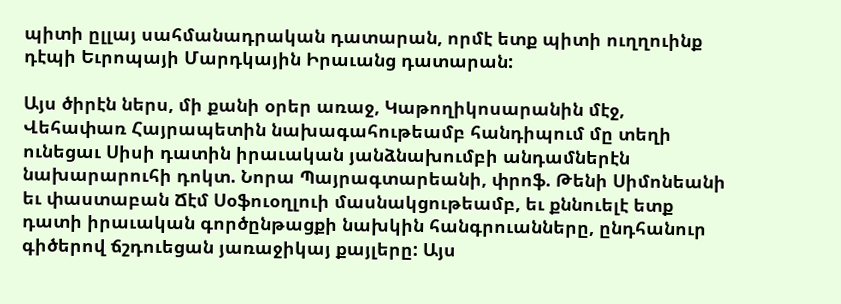պիտի ըլլայ սահմանադրական դատարան, որմէ ետք պիտի ուղղուինք դէպի Եւրոպայի Մարդկային Իրաւանց դատարան:

Այս ծիրէն ներս, մի քանի օրեր առաջ, Կաթողիկոսարանին մէջ, Վեհափառ Հայրապետին նախագահութեամբ հանդիպում մը տեղի ունեցաւ Սիսի դատին իրաւական յանձնախումբի անդամներէն նախարարուհի դոկտ. Նորա Պայրագտարեանի, փրոֆ. Թենի Սիմոնեանի եւ փաստաբան Ճէմ Սօֆուօղլուի մասնակցութեամբ, եւ քննուելէ ետք դատի իրաւական գործընթացքի նախկին հանգրուանները, ընդհանուր գիծերով ճշդուեցան յառաջիկայ քայլերը: Այս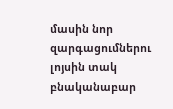մասին նոր զարգացումներու լոյսին տակ բնականաբար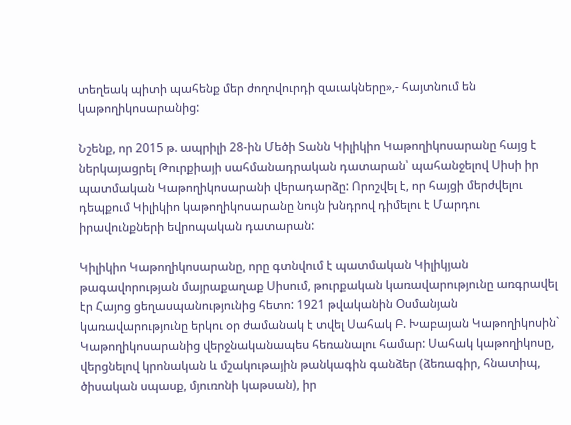տեղեակ պիտի պահենք մեր ժողովուրդի զաւակները»,- հայտնում են կաթողիկոսարանից:

Նշենք, որ 2015 թ. ապրիլի 28-ին Մեծի Տանն Կիլիկիո Կաթողիկոսարանը հայց է ներկայացրել Թուրքիայի սահմանադրական դատարան՝ պահանջելով Սիսի իր պատմական Կաթողիկոսարանի վերադարձը: Որոշվել է, որ հայցի մերժվելու դեպքում Կիլիկիո կաթողիկոսարանը նույն խնդրով դիմելու է Մարդու իրավունքների եվրոպական դատարան:

Կիլիկիո Կաթողիկոսարանը, որը գտնվում է պատմական Կիլիկյան թագավորության մայրաքաղաք Սիսում, թուրքական կառավարությունը առգրավել էր Հայոց ցեղասպանությունից հետո: 1921 թվականին Օսմանյան կառավարությունը երկու օր ժամանակ է տվել Սահակ Բ. Խաբայան Կաթողիկոսին` Կաթողիկոսարանից վերջնականապես հեռանալու համար: Սահակ կաթողիկոսը, վերցնելով կրոնական և մշակութային թանկագին գանձեր (ձեռագիր, հնատիպ, ծիսական սպասք, մյուռոնի կաթսան), իր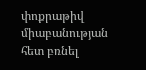փոքրաթիվ միաբանության հետ բռնել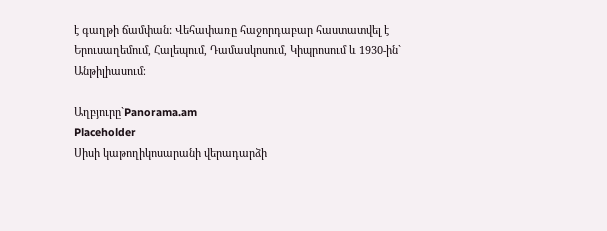է գաղթի ճամփան: Վեհափառը հաջորդաբար հաստատվել է Երուսաղեմում, Հալեպում, Դամասկոսում, Կիպրոսում և 1930-ին` Անթիլիասում։

Աղբյուրը`Panorama.am
Placeholder
Սիսի կաթողիկոսարանի վերադարձի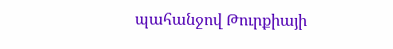պահանջով Թուրքիայի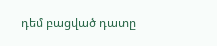դեմ բացված դատը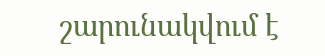շարունակվում է